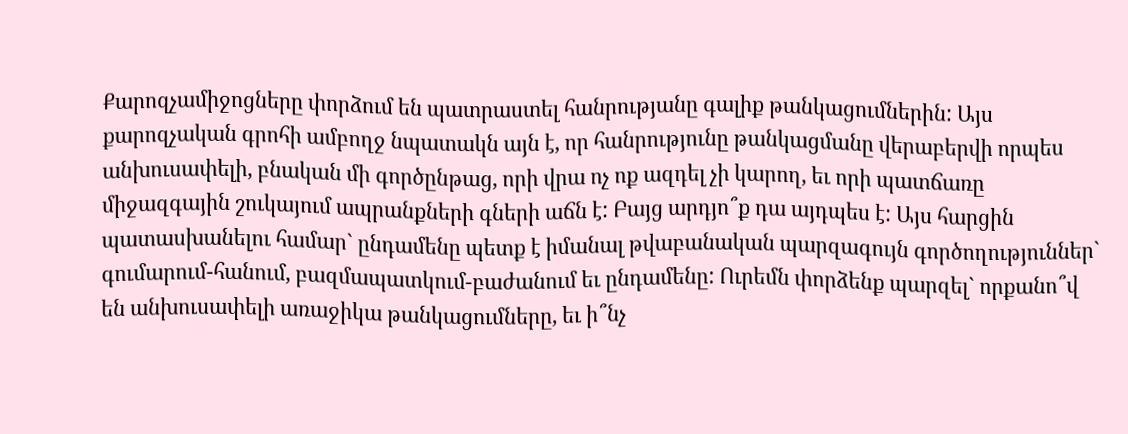Քարոզչամիջոցները փորձում են պատրաստել հանրությանը գալիք թանկացումներին: Այս քարոզչական գրոհի ամբողջ նպատակն այն է, որ հանրությունը թանկացմանը վերաբերվի որպես անխուսափելի, բնական մի գործընթաց, որի վրա ոչ ոք ազդել չի կարող, եւ որի պատճառը միջազգային շուկայում ապրանքների գների աճն է: Բայց արդյո՞ք դա այդպես է: Այս հարցին պատասխանելու համար` ընդամենը պետք է իմանալ թվաբանական պարզագույն գործողություններ` գումարում-հանում, բազմապատկում-բաժանում եւ ընդամենը: Ուրեմն փորձենք պարզել` որքանո՞վ են անխուսափելի առաջիկա թանկացումները, եւ ի՞նչ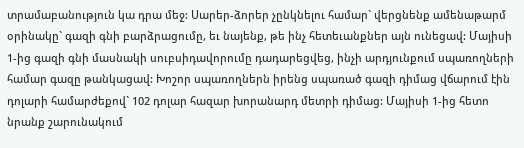տրամաբանություն կա դրա մեջ: Սարեր-ձորեր չընկնելու համար` վերցնենք ամենաթարմ օրինակը` գազի գնի բարձրացումը, եւ նայենք, թե ինչ հետեւանքներ այն ունեցավ: Մայիսի 1-ից գազի գնի մասնակի սուբսիդավորումը դադարեցվեց, ինչի արդյունքում սպառողների համար գազը թանկացավ: Խոշոր սպառողներն իրենց սպառած գազի դիմաց վճարում էին դոլարի համարժեքով` 102 դոլար հազար խորանարդ մետրի դիմաց: Մայիսի 1-ից հետո նրանք շարունակում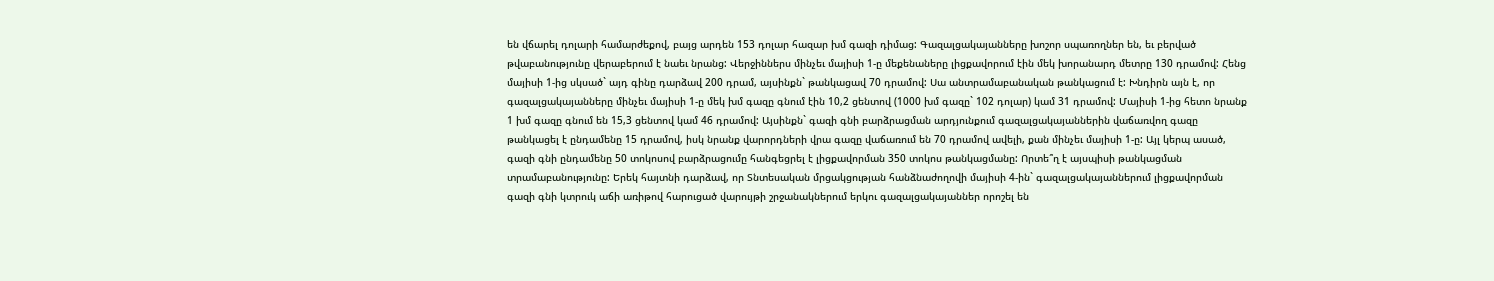են վճարել դոլարի համարժեքով, բայց արդեն 153 դոլար հազար խմ գազի դիմաց: Գազալցակայանները խոշոր սպառողներ են, եւ բերված թվաբանությունը վերաբերում է նաեւ նրանց: Վերջիններս մինչեւ մայիսի 1-ը մեքենաները լիցքավորում էին մեկ խորանարդ մետրը 130 դրամով: Հենց մայիսի 1-ից սկսած` այդ գինը դարձավ 200 դրամ, այսինքն` թանկացավ 70 դրամով: Սա անտրամաբանական թանկացում է: Խնդիրն այն է, որ գազալցակայանները մինչեւ մայիսի 1-ը մեկ խմ գազը գնում էին 10,2 ցենտով (1000 խմ գազը` 102 դոլար) կամ 31 դրամով: Մայիսի 1-ից հետո նրանք 1 խմ գազը գնում են 15,3 ցենտով կամ 46 դրամով: Այսինքն` գազի գնի բարձրացման արդյունքում գազալցակայաններին վաճառվող գազը թանկացել է ընդամենը 15 դրամով, իսկ նրանք վարորդների վրա գազը վաճառում են 70 դրամով ավելի, քան մինչեւ մայիսի 1-ը: Այլ կերպ ասած, գազի գնի ընդամենը 50 տոկոսով բարձրացումը հանգեցրել է լիցքավորման 350 տոկոս թանկացմանը: Որտե՞ղ է այսպիսի թանկացման տրամաբանությունը: Երեկ հայտնի դարձավ, որ Տնտեսական մրցակցության հանձնաժողովի մայիսի 4-ին` գազալցակայաններում լիցքավորման գազի գնի կտրուկ աճի առիթով հարուցած վարույթի շրջանակներում երկու գազալցակայաններ որոշել են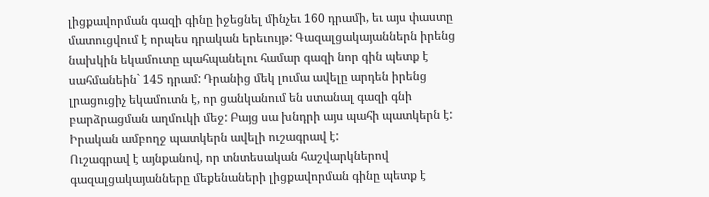լիցքավորման գազի գինը իջեցնել մինչեւ 160 դրամի, եւ այս փաստը մատուցվում է որպես դրական երեւույթ: Գազալցակայաններն իրենց նախկին եկամուտը պահպանելու համար գազի նոր գին պետք է սահմանեին` 145 դրամ: Դրանից մեկ լումա ավելը արդեն իրենց լրացուցիչ եկամուտն է, որ ցանկանում են ստանալ գազի գնի բարձրացման աղմուկի մեջ: Բայց սա խնդրի այս պահի պատկերն է: Իրական ամբողջ պատկերն ավելի ուշագրավ է:
Ուշագրավ է այնքանով, որ տնտեսական հաշվարկներով գազալցակայանները մեքենաների լիցքավորման գինը պետք է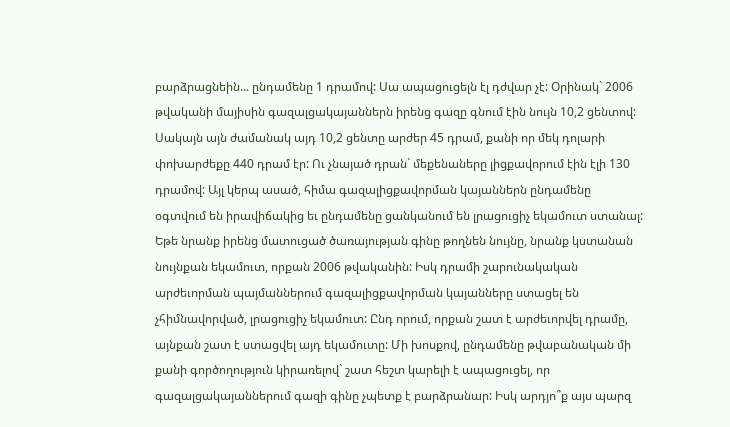բարձրացնեին... ընդամենը 1 դրամով: Սա ապացուցելն էլ դժվար չէ: Օրինակ` 2006 թվականի մայիսին գազալցակայաններն իրենց գազը գնում էին նույն 10,2 ցենտով: Սակայն այն ժամանակ այդ 10,2 ցենտը արժեր 45 դրամ, քանի որ մեկ դոլարի փոխարժեքը 440 դրամ էր: Ու չնայած դրան` մեքենաները լիցքավորում էին էլի 130 դրամով: Այլ կերպ ասած, հիմա գազալիցքավորման կայաններն ընդամենը օգտվում են իրավիճակից եւ ընդամենը ցանկանում են լրացուցիչ եկամուտ ստանալ: Եթե նրանք իրենց մատուցած ծառայության գինը թողնեն նույնը, նրանք կստանան նույնքան եկամուտ, որքան 2006 թվականին: Իսկ դրամի շարունակական արժեւորման պայմաններում գազալիցքավորման կայանները ստացել են չհիմնավորված, լրացուցիչ եկամուտ: Ընդ որում, որքան շատ է արժեւորվել դրամը, այնքան շատ է ստացվել այդ եկամուտը: Մի խոսքով, ընդամենը թվաբանական մի քանի գործողություն կիրառելով` շատ հեշտ կարելի է ապացուցել, որ գազալցակայաններում գազի գինը չպետք է բարձրանար: Իսկ արդյո՞ք այս պարզ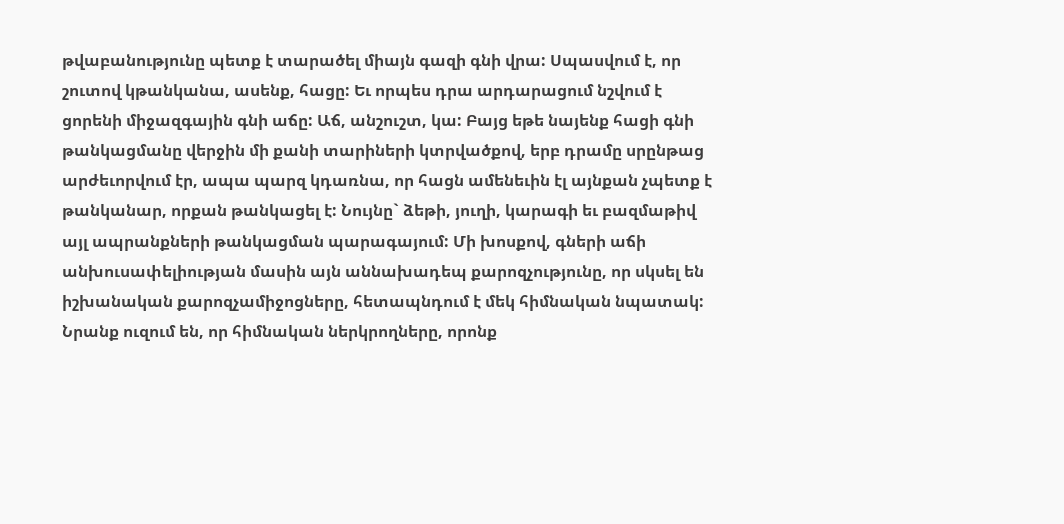թվաբանությունը պետք է տարածել միայն գազի գնի վրա: Սպասվում է, որ շուտով կթանկանա, ասենք, հացը: Եւ որպես դրա արդարացում նշվում է ցորենի միջազգային գնի աճը: Աճ, անշուշտ, կա: Բայց եթե նայենք հացի գնի թանկացմանը վերջին մի քանի տարիների կտրվածքով, երբ դրամը սրընթաց արժեւորվում էր, ապա պարզ կդառնա, որ հացն ամենեւին էլ այնքան չպետք է թանկանար, որքան թանկացել է: Նույնը` ձեթի, յուղի, կարագի եւ բազմաթիվ այլ ապրանքների թանկացման պարագայում: Մի խոսքով, գների աճի անխուսափելիության մասին այն աննախադեպ քարոզչությունը, որ սկսել են իշխանական քարոզչամիջոցները, հետապնդում է մեկ հիմնական նպատակ: Նրանք ուզում են, որ հիմնական ներկրողները, որոնք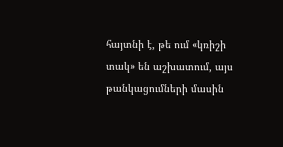հայտնի է, թե ում «կռիշի տակ» են աշխատում, այս թանկացումների մասին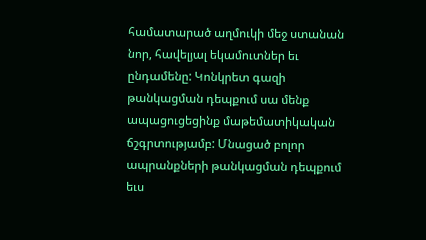համատարած աղմուկի մեջ ստանան նոր, հավելյալ եկամուտներ եւ ընդամենը: Կոնկրետ գազի թանկացման դեպքում սա մենք ապացուցեցինք մաթեմատիկական ճշգրտությամբ: Մնացած բոլոր ապրանքների թանկացման դեպքում եւս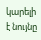կարելի է նույնը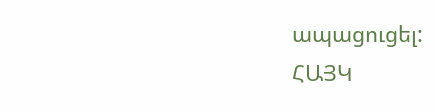ապացուցել:
ՀԱՅԿ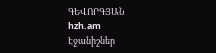ԳԵՎՈՐԳՅԱՆ
hzh.am
Էջանիշներ